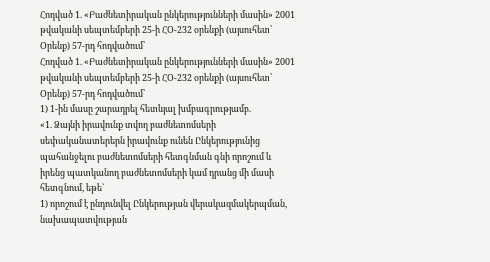Հոդված 1. «Բաժնետիրական ընկերությունների մասին» 2001 թվականի սեպտեմբերի 25-ի ՀՕ-232 օրենքի (այսուհետ՝ Օրենք) 57-րդ հոդվածում՝
Հոդված 1. «Բաժնետիրական ընկերությունների մասին» 2001 թվականի սեպտեմբերի 25-ի ՀՕ-232 օրենքի (այսուհետ՝ Օրենք) 57-րդ հոդվածում՝
1) 1-ին մասը շարադրել հետևյալ խմբագրությամբ.
«1. Ձայնի իրավունք տվող բաժնետոմսերի սեփականատերերն իրավունք ունեն Ընկերությունից պահանջելու բաժնետոմսերի հետգնման գնի որոշում և իրենց պատկանող բաժնետոմսերի կամ դրանց մի մասի հետգնում, եթե`
1) որոշում է ընդունվել Ընկերության վերակազմակերպման, նախապատվության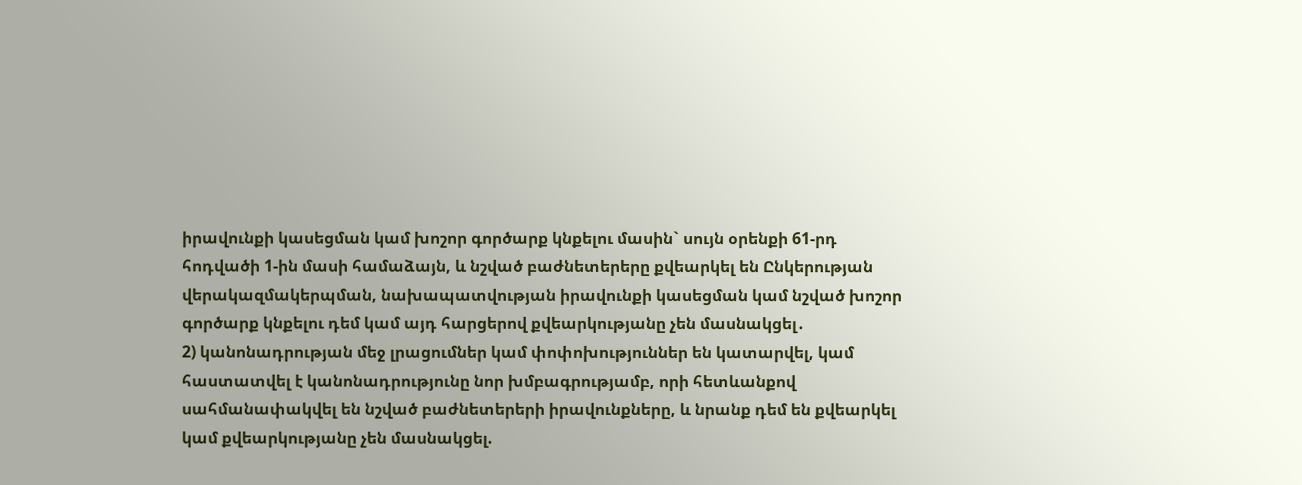իրավունքի կասեցման կամ խոշոր գործարք կնքելու մասին` սույն օրենքի 61-րդ հոդվածի 1-ին մասի համաձայն, և նշված բաժնետերերը քվեարկել են Ընկերության վերակազմակերպման, նախապատվության իրավունքի կասեցման կամ նշված խոշոր գործարք կնքելու դեմ կամ այդ հարցերով քվեարկությանը չեն մասնակցել․
2) կանոնադրության մեջ լրացումներ կամ փոփոխություններ են կատարվել, կամ հաստատվել է կանոնադրությունը նոր խմբագրությամբ, որի հետևանքով սահմանափակվել են նշված բաժնետերերի իրավունքները, և նրանք դեմ են քվեարկել կամ քվեարկությանը չեն մասնակցել.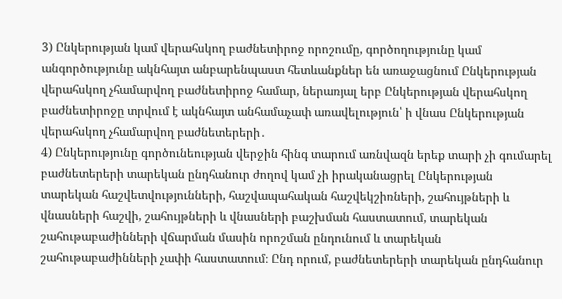3) Ընկերության կամ վերահսկող բաժնետիրոջ որոշումը, գործողությունը կամ անգործությունը ակնհայտ անբարենպաստ հետևանքներ են առաջացնում Ընկերության վերահսկող չհամարվող բաժնետիրոջ համար, ներառյալ երբ Ընկերության վերահսկող բաժնետիրոջը տրվում է ակնհայտ անհամաչափ առավելություն՝ ի վնաս Ընկերության վերահսկող չհամարվող բաժնետերերի․
4) Ընկերությունը գործունեության վերջին հինգ տարում առնվազն երեք տարի չի գումարել բաժնետերերի տարեկան ընդհանուր ժողով կամ չի իրականացրել Ընկերության տարեկան հաշվետվությունների, հաշվապահական հաշվեկշիռների, շահույթների և վնասների հաշվի, շահույթների և վնասների բաշխման հաստատում, տարեկան շահութաբաժինների վճարման մասին որոշման ընդունում և տարեկան շահութաբաժինների չափի հաստատում։ Ընդ որում, բաժնետերերի տարեկան ընդհանուր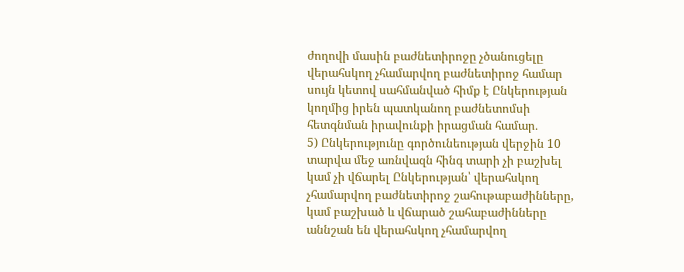ժողովի մասին բաժնետիրոջը չծանուցելը վերահսկող չհամարվող բաժնետիրոջ համար սույն կետով սահմանված հիմք է Ընկերության կողմից իրեն պատկանող բաժնետոմսի հետգնման իրավունքի իրացման համար․
5) Ընկերությունը գործունեության վերջին 10 տարվա մեջ առնվազն հինգ տարի չի բաշխել կամ չի վճարել Ընկերության՝ վերահսկող չհամարվող բաժնետիրոջ շահութաբաժինները, կամ բաշխած և վճարած շահաբաժինները աննշան են վերահսկող չհամարվող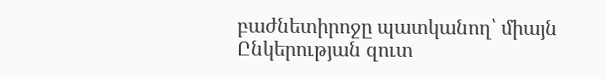բաժնետիրոջը պատկանող՝ միայն Ընկերության զուտ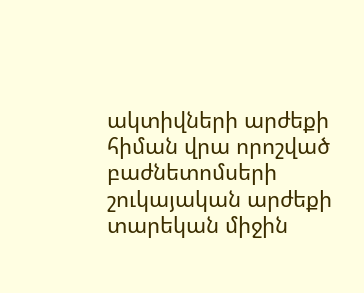ակտիվների արժեքի հիման վրա որոշված բաժնետոմսերի շուկայական արժեքի տարեկան միջին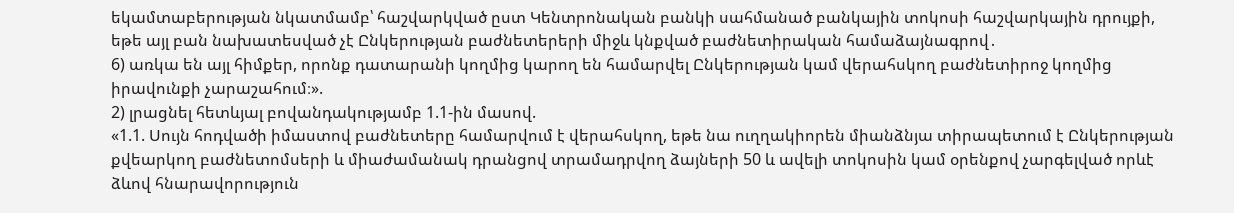եկամտաբերության նկատմամբ՝ հաշվարկված ըստ Կենտրոնական բանկի սահմանած բանկային տոկոսի հաշվարկային դրույքի, եթե այլ բան նախատեսված չէ Ընկերության բաժնետերերի միջև կնքված բաժնետիրական համաձայնագրով․
6) առկա են այլ հիմքեր, որոնք դատարանի կողմից կարող են համարվել Ընկերության կամ վերահսկող բաժնետիրոջ կողմից իրավունքի չարաշահում։».
2) լրացնել հետևյալ բովանդակությամբ 1.1-ին մասով.
«1.1. Սույն հոդվածի իմաստով բաժնետերը համարվում է վերահսկող, եթե նա ուղղակիորեն միանձնյա տիրապետում է Ընկերության քվեարկող բաժնետոմսերի և միաժամանակ դրանցով տրամադրվող ձայների 50 և ավելի տոկոսին կամ օրենքով չարգելված որևէ ձևով հնարավորություն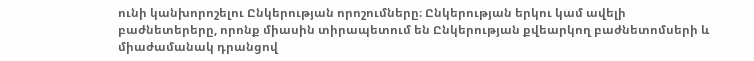ունի կանխորոշելու Ընկերության որոշումները։ Ընկերության երկու կամ ավելի բաժնետերերը, որոնք միասին տիրապետում են Ընկերության քվեարկող բաժնետոմսերի և միաժամանակ դրանցով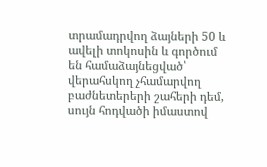տրամադրվող ձայների 50 և ավելի տոկոսին և գործում են համաձայնեցված՝ վերահսկող չհամարվող բաժնետերերի շահերի դեմ, սույն հոդվածի իմաստով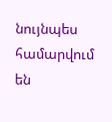նույնպես համարվում են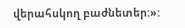վերահսկող բաժնետեր:»: